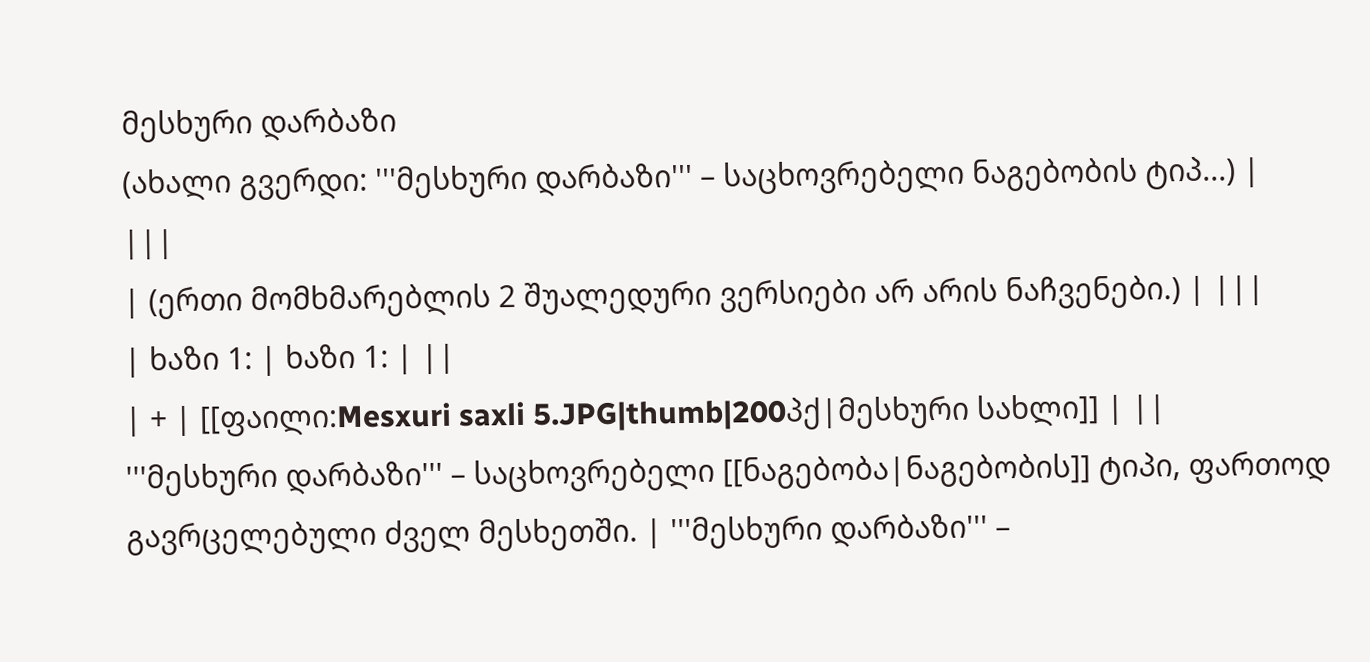მესხური დარბაზი
(ახალი გვერდი: '''მესხური დარბაზი''' – საცხოვრებელი ნაგებობის ტიპ...) |
|||
| (ერთი მომხმარებლის 2 შუალედური ვერსიები არ არის ნაჩვენები.) | |||
| ხაზი 1: | ხაზი 1: | ||
| + | [[ფაილი:Mesxuri saxli 5.JPG|thumb|200პქ|მესხური სახლი]] | ||
'''მესხური დარბაზი''' – საცხოვრებელი [[ნაგებობა|ნაგებობის]] ტიპი, ფართოდ გავრცელებული ძველ მესხეთში. | '''მესხური დარბაზი''' –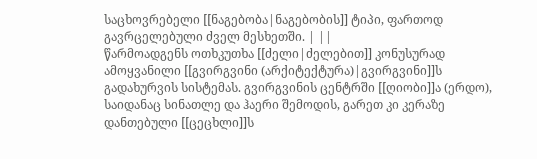საცხოვრებელი [[ნაგებობა|ნაგებობის]] ტიპი, ფართოდ გავრცელებული ძველ მესხეთში. | ||
წარმოადგენს ოთხკუთხა [[ძელი|ძელებით]] კონუსურად ამოყვანილი [[გვირგვინი (არქიტექტურა)|გვირგვინი]]ს გადახურვის სისტემას. გვირგვინის ცენტრში [[ღიობი]]ა (ერდო), საიდანაც სინათლე და ჰაერი შემოდის, გარეთ კი კერაზე დანთებული [[ცეცხლი]]ს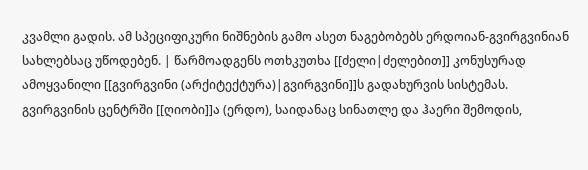კვამლი გადის. ამ სპეციფიკური ნიშნების გამო ასეთ ნაგებობებს ერდოიან-გვირგვინიან სახლებსაც უწოდებენ. | წარმოადგენს ოთხკუთხა [[ძელი|ძელებით]] კონუსურად ამოყვანილი [[გვირგვინი (არქიტექტურა)|გვირგვინი]]ს გადახურვის სისტემას. გვირგვინის ცენტრში [[ღიობი]]ა (ერდო), საიდანაც სინათლე და ჰაერი შემოდის,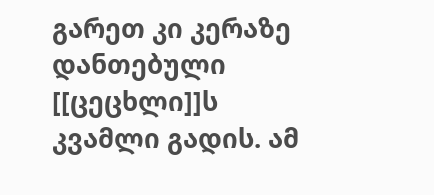გარეთ კი კერაზე დანთებული [[ცეცხლი]]ს კვამლი გადის. ამ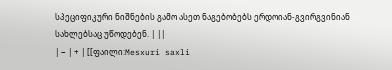სპეციფიკური ნიშნების გამო ასეთ ნაგებობებს ერდოიან-გვირგვინიან სახლებსაც უწოდებენ. | ||
| − | + | [[ფაილი:Mesxuri saxli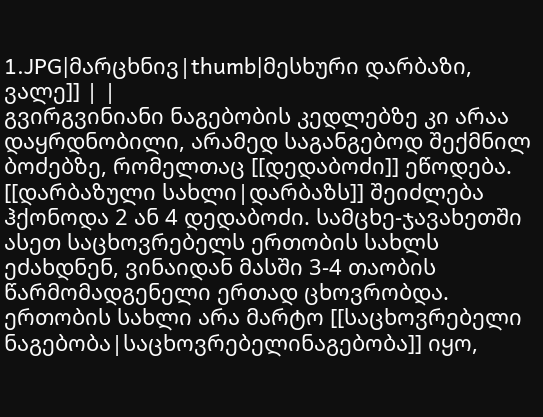1.JPG|მარცხნივ|thumb|მესხური დარბაზი, ვალე]] | |
გვირგვინიანი ნაგებობის კედლებზე კი არაა დაყრდნობილი, არამედ საგანგებოდ შექმნილ ბოძებზე, რომელთაც [[დედაბოძი]] ეწოდება. [[დარბაზული სახლი|დარბაზს]] შეიძლება ჰქონოდა 2 ან 4 დედაბოძი. სამცხე-ჯავახეთში ასეთ საცხოვრებელს ერთობის სახლს ეძახდნენ, ვინაიდან მასში 3-4 თაობის წარმომადგენელი ერთად ცხოვრობდა. ერთობის სახლი არა მარტო [[საცხოვრებელი ნაგებობა|საცხოვრებელინაგებობა]] იყო,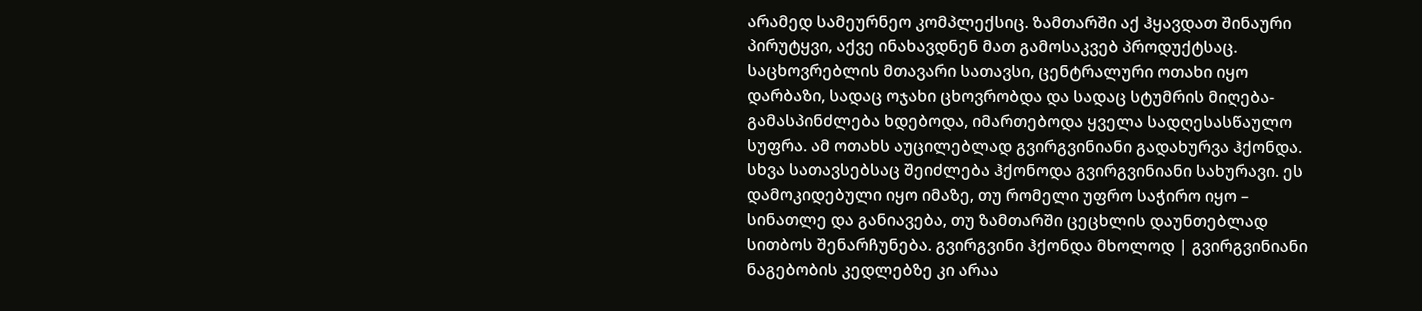არამედ სამეურნეო კომპლექსიც. ზამთარში აქ ჰყავდათ შინაური პირუტყვი, აქვე ინახავდნენ მათ გამოსაკვებ პროდუქტსაც. საცხოვრებლის მთავარი სათავსი, ცენტრალური ოთახი იყო დარბაზი, სადაც ოჯახი ცხოვრობდა და სადაც სტუმრის მიღება-გამასპინძლება ხდებოდა, იმართებოდა ყველა სადღესასწაულო სუფრა. ამ ოთახს აუცილებლად გვირგვინიანი გადახურვა ჰქონდა. სხვა სათავსებსაც შეიძლება ჰქონოდა გვირგვინიანი სახურავი. ეს დამოკიდებული იყო იმაზე, თუ რომელი უფრო საჭირო იყო – სინათლე და განიავება, თუ ზამთარში ცეცხლის დაუნთებლად სითბოს შენარჩუნება. გვირგვინი ჰქონდა მხოლოდ | გვირგვინიანი ნაგებობის კედლებზე კი არაა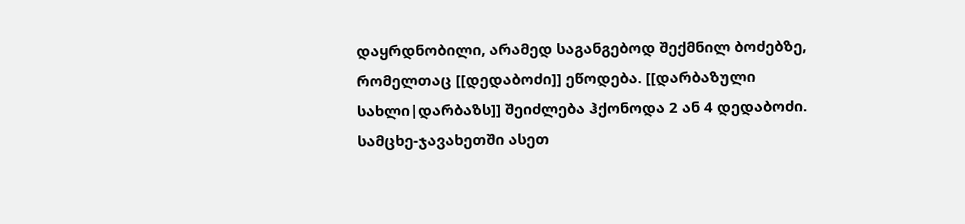დაყრდნობილი, არამედ საგანგებოდ შექმნილ ბოძებზე, რომელთაც [[დედაბოძი]] ეწოდება. [[დარბაზული სახლი|დარბაზს]] შეიძლება ჰქონოდა 2 ან 4 დედაბოძი. სამცხე-ჯავახეთში ასეთ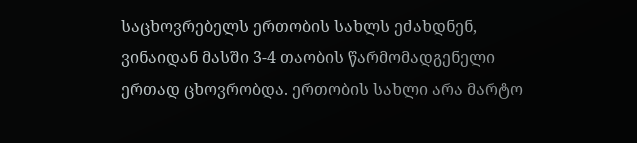საცხოვრებელს ერთობის სახლს ეძახდნენ, ვინაიდან მასში 3-4 თაობის წარმომადგენელი ერთად ცხოვრობდა. ერთობის სახლი არა მარტო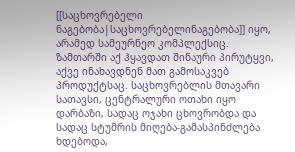[[საცხოვრებელი ნაგებობა|საცხოვრებელინაგებობა]] იყო, არამედ სამეურნეო კომპლექსიც. ზამთარში აქ ჰყავდათ შინაური პირუტყვი, აქვე ინახავდნენ მათ გამოსაკვებ პროდუქტსაც. საცხოვრებლის მთავარი სათავსი, ცენტრალური ოთახი იყო დარბაზი, სადაც ოჯახი ცხოვრობდა და სადაც სტუმრის მიღება-გამასპინძლება ხდებოდა,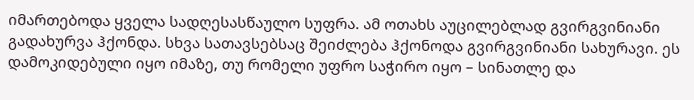იმართებოდა ყველა სადღესასწაულო სუფრა. ამ ოთახს აუცილებლად გვირგვინიანი გადახურვა ჰქონდა. სხვა სათავსებსაც შეიძლება ჰქონოდა გვირგვინიანი სახურავი. ეს დამოკიდებული იყო იმაზე, თუ რომელი უფრო საჭირო იყო – სინათლე და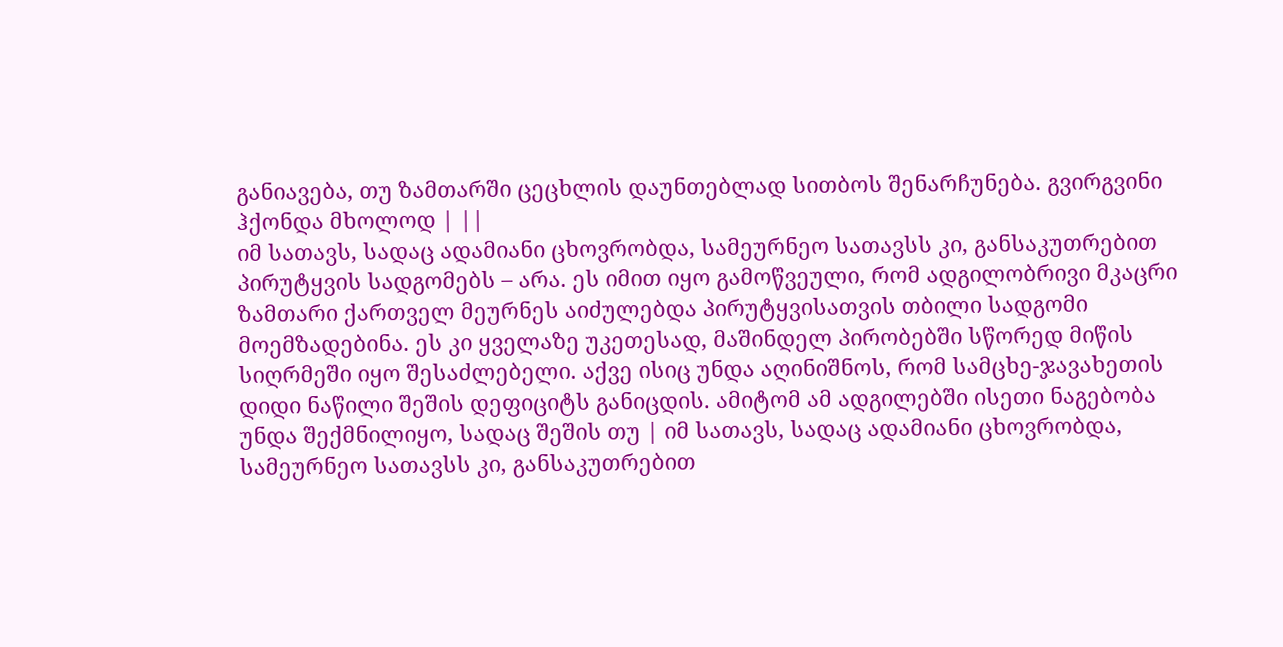განიავება, თუ ზამთარში ცეცხლის დაუნთებლად სითბოს შენარჩუნება. გვირგვინი ჰქონდა მხოლოდ | ||
იმ სათავს, სადაც ადამიანი ცხოვრობდა, სამეურნეო სათავსს კი, განსაკუთრებით პირუტყვის სადგომებს – არა. ეს იმით იყო გამოწვეული, რომ ადგილობრივი მკაცრი ზამთარი ქართველ მეურნეს აიძულებდა პირუტყვისათვის თბილი სადგომი მოემზადებინა. ეს კი ყველაზე უკეთესად, მაშინდელ პირობებში სწორედ მიწის სიღრმეში იყო შესაძლებელი. აქვე ისიც უნდა აღინიშნოს, რომ სამცხე-ჯავახეთის დიდი ნაწილი შეშის დეფიციტს განიცდის. ამიტომ ამ ადგილებში ისეთი ნაგებობა უნდა შექმნილიყო, სადაც შეშის თუ | იმ სათავს, სადაც ადამიანი ცხოვრობდა, სამეურნეო სათავსს კი, განსაკუთრებით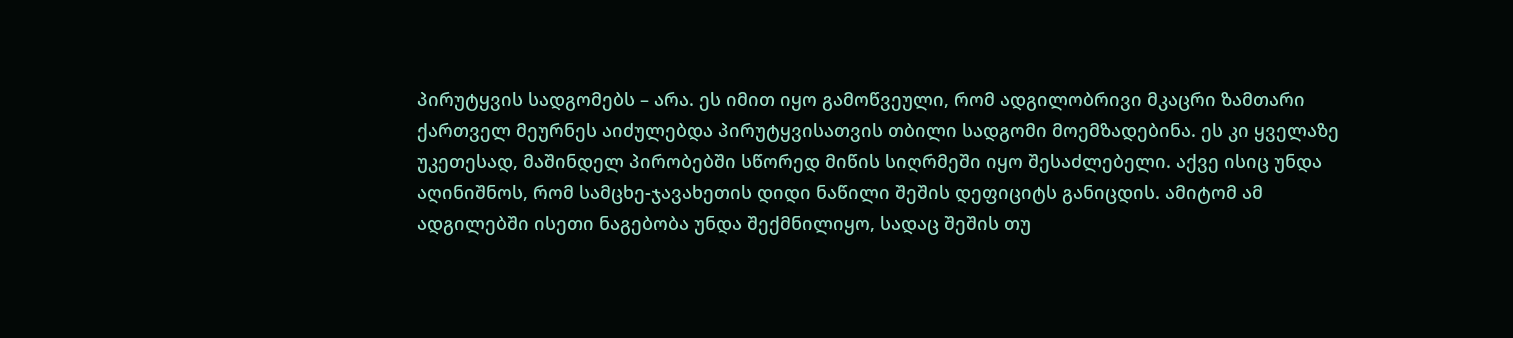პირუტყვის სადგომებს – არა. ეს იმით იყო გამოწვეული, რომ ადგილობრივი მკაცრი ზამთარი ქართველ მეურნეს აიძულებდა პირუტყვისათვის თბილი სადგომი მოემზადებინა. ეს კი ყველაზე უკეთესად, მაშინდელ პირობებში სწორედ მიწის სიღრმეში იყო შესაძლებელი. აქვე ისიც უნდა აღინიშნოს, რომ სამცხე-ჯავახეთის დიდი ნაწილი შეშის დეფიციტს განიცდის. ამიტომ ამ ადგილებში ისეთი ნაგებობა უნდა შექმნილიყო, სადაც შეშის თუ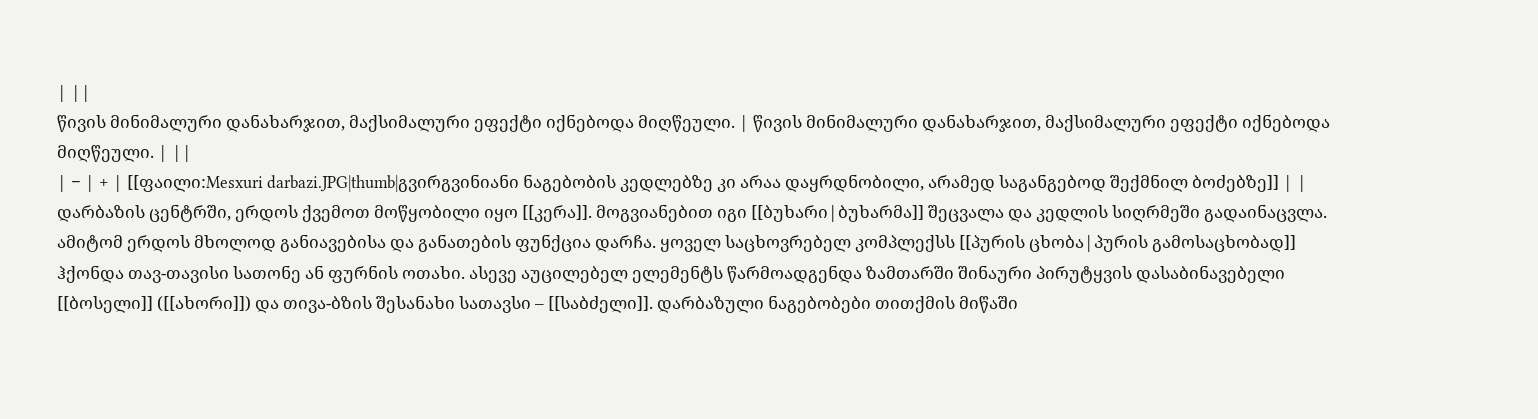| ||
წივის მინიმალური დანახარჯით, მაქსიმალური ეფექტი იქნებოდა მიღწეული. | წივის მინიმალური დანახარჯით, მაქსიმალური ეფექტი იქნებოდა მიღწეული. | ||
| − | + | [[ფაილი:Mesxuri darbazi.JPG|thumb|გვირგვინიანი ნაგებობის კედლებზე კი არაა დაყრდნობილი, არამედ საგანგებოდ შექმნილ ბოძებზე]] | |
დარბაზის ცენტრში, ერდოს ქვემოთ მოწყობილი იყო [[კერა]]. მოგვიანებით იგი [[ბუხარი|ბუხარმა]] შეცვალა და კედლის სიღრმეში გადაინაცვლა. ამიტომ ერდოს მხოლოდ განიავებისა და განათების ფუნქცია დარჩა. ყოველ საცხოვრებელ კომპლექსს [[პურის ცხობა|პურის გამოსაცხობად]] ჰქონდა თავ-თავისი სათონე ან ფურნის ოთახი. ასევე აუცილებელ ელემენტს წარმოადგენდა ზამთარში შინაური პირუტყვის დასაბინავებელი [[ბოსელი]] ([[ახორი]]) და თივა-ბზის შესანახი სათავსი – [[საბძელი]]. დარბაზული ნაგებობები თითქმის მიწაში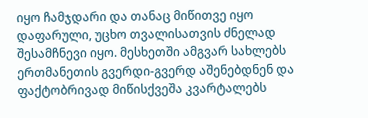იყო ჩამჯდარი და თანაც მიწითვე იყო დაფარული, უცხო თვალისათვის ძნელად შესამჩნევი იყო. მესხეთში ამგვარ სახლებს ერთმანეთის გვერდი-გვერდ აშენებდნენ და ფაქტობრივად მიწისქვეშა კვარტალებს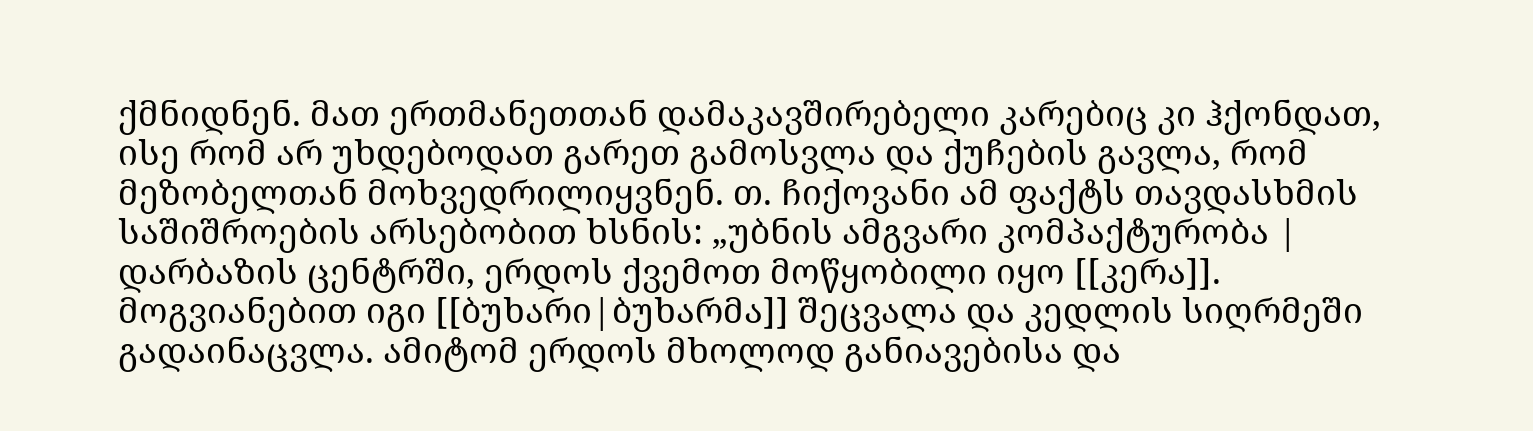ქმნიდნენ. მათ ერთმანეთთან დამაკავშირებელი კარებიც კი ჰქონდათ, ისე რომ არ უხდებოდათ გარეთ გამოსვლა და ქუჩების გავლა, რომ მეზობელთან მოხვედრილიყვნენ. თ. ჩიქოვანი ამ ფაქტს თავდასხმის საშიშროების არსებობით ხსნის: „უბნის ამგვარი კომპაქტურობა | დარბაზის ცენტრში, ერდოს ქვემოთ მოწყობილი იყო [[კერა]]. მოგვიანებით იგი [[ბუხარი|ბუხარმა]] შეცვალა და კედლის სიღრმეში გადაინაცვლა. ამიტომ ერდოს მხოლოდ განიავებისა და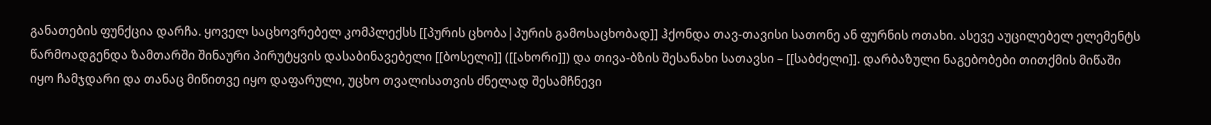განათების ფუნქცია დარჩა. ყოველ საცხოვრებელ კომპლექსს [[პურის ცხობა|პურის გამოსაცხობად]] ჰქონდა თავ-თავისი სათონე ან ფურნის ოთახი. ასევე აუცილებელ ელემენტს წარმოადგენდა ზამთარში შინაური პირუტყვის დასაბინავებელი [[ბოსელი]] ([[ახორი]]) და თივა-ბზის შესანახი სათავსი – [[საბძელი]]. დარბაზული ნაგებობები თითქმის მიწაში იყო ჩამჯდარი და თანაც მიწითვე იყო დაფარული, უცხო თვალისათვის ძნელად შესამჩნევი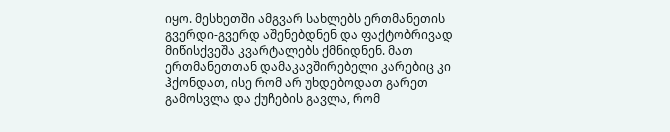იყო. მესხეთში ამგვარ სახლებს ერთმანეთის გვერდი-გვერდ აშენებდნენ და ფაქტობრივად მიწისქვეშა კვარტალებს ქმნიდნენ. მათ ერთმანეთთან დამაკავშირებელი კარებიც კი ჰქონდათ, ისე რომ არ უხდებოდათ გარეთ გამოსვლა და ქუჩების გავლა, რომ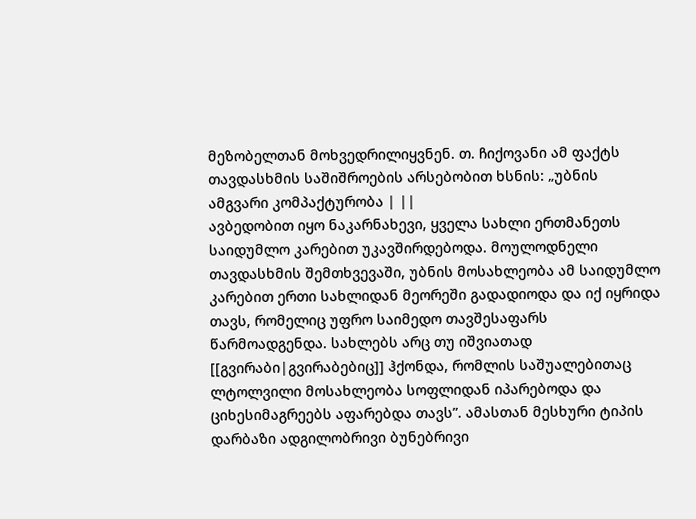მეზობელთან მოხვედრილიყვნენ. თ. ჩიქოვანი ამ ფაქტს თავდასხმის საშიშროების არსებობით ხსნის: „უბნის ამგვარი კომპაქტურობა | ||
ავბედობით იყო ნაკარნახევი, ყველა სახლი ერთმანეთს საიდუმლო კარებით უკავშირდებოდა. მოულოდნელი თავდასხმის შემთხვევაში, უბნის მოსახლეობა ამ საიდუმლო კარებით ერთი სახლიდან მეორეში გადადიოდა და იქ იყრიდა თავს, რომელიც უფრო საიმედო თავშესაფარს წარმოადგენდა. სახლებს არც თუ იშვიათად [[გვირაბი|გვირაბებიც]] ჰქონდა, რომლის საშუალებითაც ლტოლვილი მოსახლეობა სოფლიდან იპარებოდა და ციხესიმაგრეებს აფარებდა თავს”. ამასთან მესხური ტიპის დარბაზი ადგილობრივი ბუნებრივი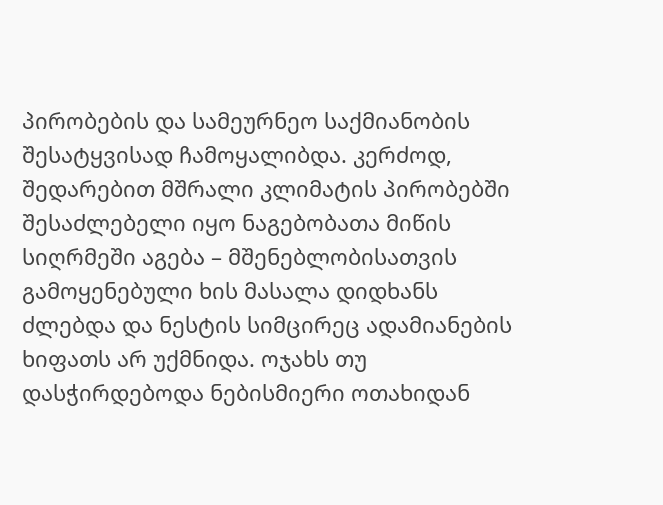პირობების და სამეურნეო საქმიანობის შესატყვისად ჩამოყალიბდა. კერძოდ, შედარებით მშრალი კლიმატის პირობებში შესაძლებელი იყო ნაგებობათა მიწის სიღრმეში აგება – მშენებლობისათვის გამოყენებული ხის მასალა დიდხანს ძლებდა და ნესტის სიმცირეც ადამიანების ხიფათს არ უქმნიდა. ოჯახს თუ დასჭირდებოდა ნებისმიერი ოთახიდან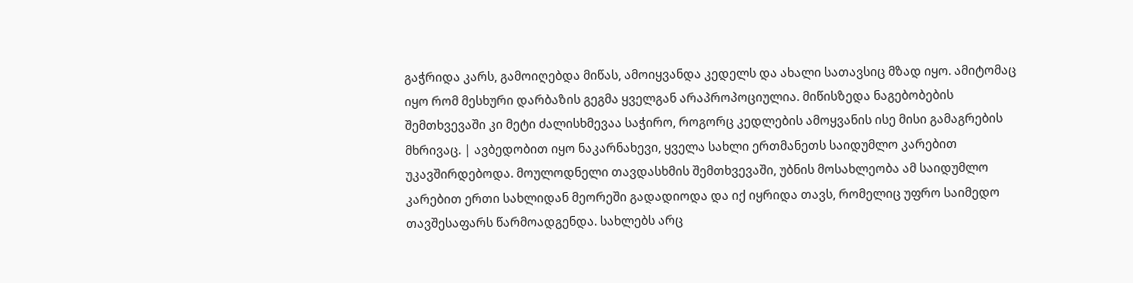გაჭრიდა კარს, გამოიღებდა მიწას, ამოიყვანდა კედელს და ახალი სათავსიც მზად იყო. ამიტომაც იყო რომ მესხური დარბაზის გეგმა ყველგან არაპროპოციულია. მიწისზედა ნაგებობების შემთხვევაში კი მეტი ძალისხმევაა საჭირო, როგორც კედლების ამოყვანის ისე მისი გამაგრების მხრივაც. | ავბედობით იყო ნაკარნახევი, ყველა სახლი ერთმანეთს საიდუმლო კარებით უკავშირდებოდა. მოულოდნელი თავდასხმის შემთხვევაში, უბნის მოსახლეობა ამ საიდუმლო კარებით ერთი სახლიდან მეორეში გადადიოდა და იქ იყრიდა თავს, რომელიც უფრო საიმედო თავშესაფარს წარმოადგენდა. სახლებს არც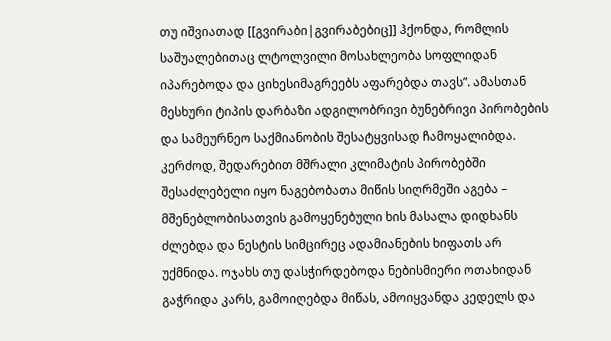თუ იშვიათად [[გვირაბი|გვირაბებიც]] ჰქონდა, რომლის საშუალებითაც ლტოლვილი მოსახლეობა სოფლიდან იპარებოდა და ციხესიმაგრეებს აფარებდა თავს”. ამასთან მესხური ტიპის დარბაზი ადგილობრივი ბუნებრივი პირობების და სამეურნეო საქმიანობის შესატყვისად ჩამოყალიბდა. კერძოდ, შედარებით მშრალი კლიმატის პირობებში შესაძლებელი იყო ნაგებობათა მიწის სიღრმეში აგება – მშენებლობისათვის გამოყენებული ხის მასალა დიდხანს ძლებდა და ნესტის სიმცირეც ადამიანების ხიფათს არ უქმნიდა. ოჯახს თუ დასჭირდებოდა ნებისმიერი ოთახიდან გაჭრიდა კარს, გამოიღებდა მიწას, ამოიყვანდა კედელს და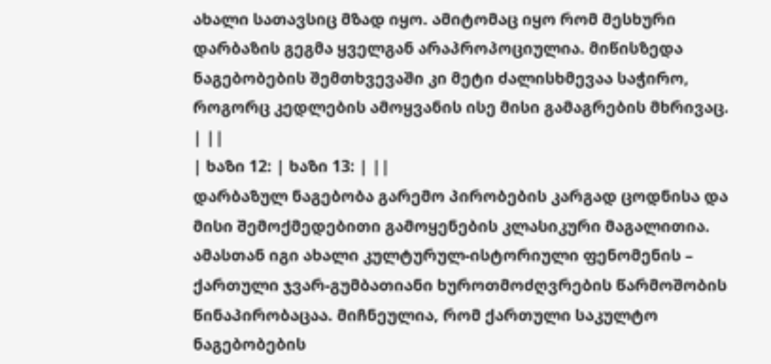ახალი სათავსიც მზად იყო. ამიტომაც იყო რომ მესხური დარბაზის გეგმა ყველგან არაპროპოციულია. მიწისზედა ნაგებობების შემთხვევაში კი მეტი ძალისხმევაა საჭირო, როგორც კედლების ამოყვანის ისე მისი გამაგრების მხრივაც. | ||
| ხაზი 12: | ხაზი 13: | ||
დარბაზულ ნაგებობა გარემო პირობების კარგად ცოდნისა და მისი შემოქმედებითი გამოყენების კლასიკური მაგალითია. ამასთან იგი ახალი კულტურულ-ისტორიული ფენომენის – ქართული ჯვარ-გუმბათიანი ხუროთმოძღვრების წარმოშობის წინაპირობაცაა. მიჩნეულია, რომ ქართული საკულტო ნაგებობების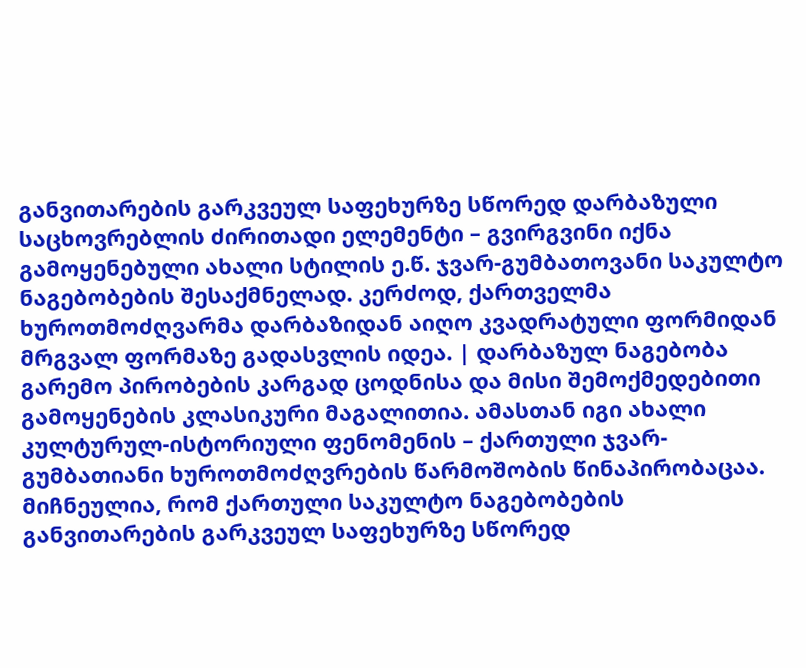განვითარების გარკვეულ საფეხურზე სწორედ დარბაზული საცხოვრებლის ძირითადი ელემენტი – გვირგვინი იქნა გამოყენებული ახალი სტილის ე.წ. ჯვარ-გუმბათოვანი საკულტო ნაგებობების შესაქმნელად. კერძოდ, ქართველმა ხუროთმოძღვარმა დარბაზიდან აიღო კვადრატული ფორმიდან მრგვალ ფორმაზე გადასვლის იდეა. | დარბაზულ ნაგებობა გარემო პირობების კარგად ცოდნისა და მისი შემოქმედებითი გამოყენების კლასიკური მაგალითია. ამასთან იგი ახალი კულტურულ-ისტორიული ფენომენის – ქართული ჯვარ-გუმბათიანი ხუროთმოძღვრების წარმოშობის წინაპირობაცაა. მიჩნეულია, რომ ქართული საკულტო ნაგებობების განვითარების გარკვეულ საფეხურზე სწორედ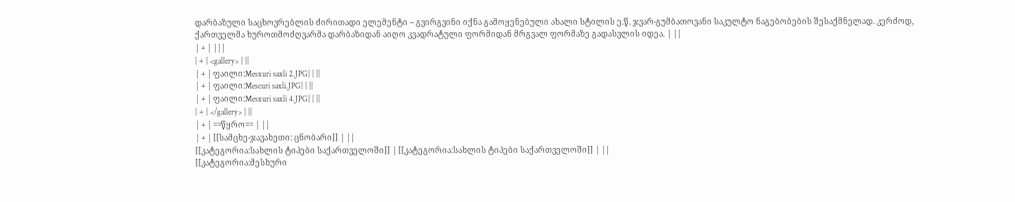დარბაზული საცხოვრებლის ძირითადი ელემენტი – გვირგვინი იქნა გამოყენებული ახალი სტილის ე.წ. ჯვარ-გუმბათოვანი საკულტო ნაგებობების შესაქმნელად. კერძოდ, ქართველმა ხუროთმოძღვარმა დარბაზიდან აიღო კვადრატული ფორმიდან მრგვალ ფორმაზე გადასვლის იდეა. | ||
| + | |||
| + | <gallery> | ||
| + | ფაილი:Mesxuri saxli 2.JPG| | ||
| + | ფაილი:Mescuri saxli.JPG| | ||
| + | ფაილი:Mesxuri saxli 4.JPG| | ||
| + | </gallery> | ||
| + | ==წყრო== | ||
| + | [[სამცხე-ჯავახეთი: ცნობარი]] | ||
[[კატეგორია:სახლის ტიპები საქართველოში]] | [[კატეგორია:სახლის ტიპები საქართველოში]] | ||
[[კატეგორია:მესხური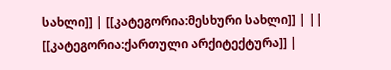სახლი]] | [[კატეგორია:მესხური სახლი]] | ||
[[კატეგორია:ქართული არქიტექტურა]] |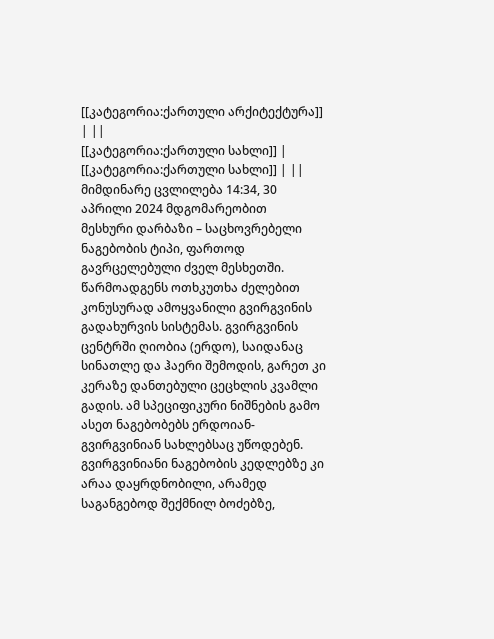[[კატეგორია:ქართული არქიტექტურა]] | ||
[[კატეგორია:ქართული სახლი]] | [[კატეგორია:ქართული სახლი]] | ||
მიმდინარე ცვლილება 14:34, 30 აპრილი 2024 მდგომარეობით
მესხური დარბაზი – საცხოვრებელი ნაგებობის ტიპი, ფართოდ გავრცელებული ძველ მესხეთში.
წარმოადგენს ოთხკუთხა ძელებით კონუსურად ამოყვანილი გვირგვინის გადახურვის სისტემას. გვირგვინის ცენტრში ღიობია (ერდო), საიდანაც სინათლე და ჰაერი შემოდის, გარეთ კი კერაზე დანთებული ცეცხლის კვამლი გადის. ამ სპეციფიკური ნიშნების გამო ასეთ ნაგებობებს ერდოიან-გვირგვინიან სახლებსაც უწოდებენ.
გვირგვინიანი ნაგებობის კედლებზე კი არაა დაყრდნობილი, არამედ საგანგებოდ შექმნილ ბოძებზე,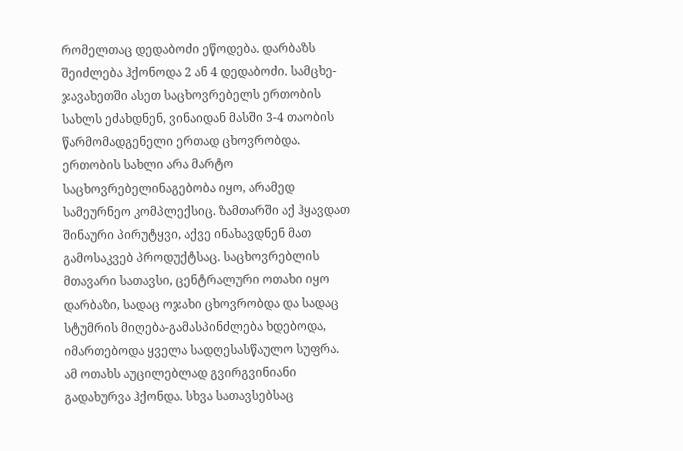რომელთაც დედაბოძი ეწოდება. დარბაზს შეიძლება ჰქონოდა 2 ან 4 დედაბოძი. სამცხე-ჯავახეთში ასეთ საცხოვრებელს ერთობის სახლს ეძახდნენ, ვინაიდან მასში 3-4 თაობის წარმომადგენელი ერთად ცხოვრობდა. ერთობის სახლი არა მარტო საცხოვრებელინაგებობა იყო, არამედ სამეურნეო კომპლექსიც. ზამთარში აქ ჰყავდათ შინაური პირუტყვი, აქვე ინახავდნენ მათ გამოსაკვებ პროდუქტსაც. საცხოვრებლის მთავარი სათავსი, ცენტრალური ოთახი იყო დარბაზი, სადაც ოჯახი ცხოვრობდა და სადაც სტუმრის მიღება-გამასპინძლება ხდებოდა, იმართებოდა ყველა სადღესასწაულო სუფრა. ამ ოთახს აუცილებლად გვირგვინიანი გადახურვა ჰქონდა. სხვა სათავსებსაც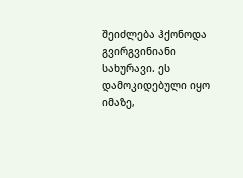შეიძლება ჰქონოდა გვირგვინიანი სახურავი. ეს დამოკიდებული იყო იმაზე,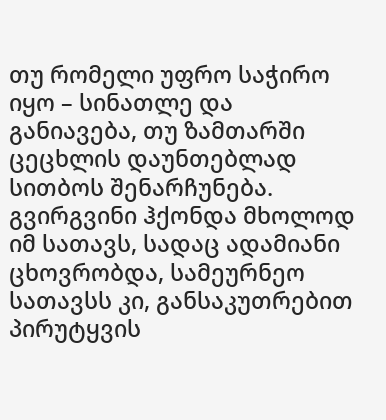თუ რომელი უფრო საჭირო იყო – სინათლე და განიავება, თუ ზამთარში ცეცხლის დაუნთებლად სითბოს შენარჩუნება. გვირგვინი ჰქონდა მხოლოდ იმ სათავს, სადაც ადამიანი ცხოვრობდა, სამეურნეო სათავსს კი, განსაკუთრებით პირუტყვის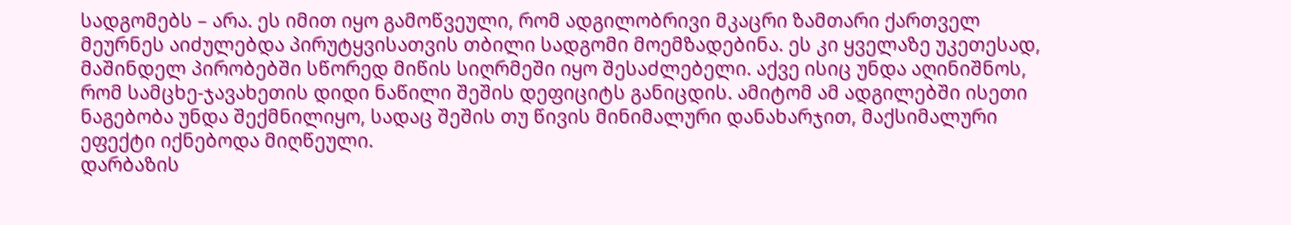სადგომებს – არა. ეს იმით იყო გამოწვეული, რომ ადგილობრივი მკაცრი ზამთარი ქართველ მეურნეს აიძულებდა პირუტყვისათვის თბილი სადგომი მოემზადებინა. ეს კი ყველაზე უკეთესად, მაშინდელ პირობებში სწორედ მიწის სიღრმეში იყო შესაძლებელი. აქვე ისიც უნდა აღინიშნოს, რომ სამცხე-ჯავახეთის დიდი ნაწილი შეშის დეფიციტს განიცდის. ამიტომ ამ ადგილებში ისეთი ნაგებობა უნდა შექმნილიყო, სადაც შეშის თუ წივის მინიმალური დანახარჯით, მაქსიმალური ეფექტი იქნებოდა მიღწეული.
დარბაზის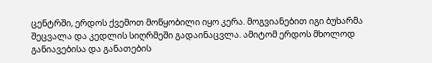ცენტრში, ერდოს ქვემოთ მოწყობილი იყო კერა. მოგვიანებით იგი ბუხარმა შეცვალა და კედლის სიღრმეში გადაინაცვლა. ამიტომ ერდოს მხოლოდ განიავებისა და განათების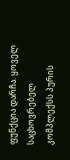ფუნქცია დარჩა. ყოველ საცხოვრებელ კომპლექსს პურის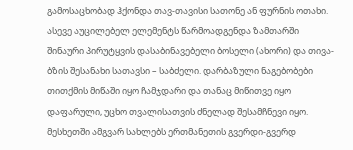გამოსაცხობად ჰქონდა თავ-თავისი სათონე ან ფურნის ოთახი. ასევე აუცილებელ ელემენტს წარმოადგენდა ზამთარში შინაური პირუტყვის დასაბინავებელი ბოსელი (ახორი) და თივა-ბზის შესანახი სათავსი – საბძელი. დარბაზული ნაგებობები თითქმის მიწაში იყო ჩამჯდარი და თანაც მიწითვე იყო დაფარული, უცხო თვალისათვის ძნელად შესამჩნევი იყო. მესხეთში ამგვარ სახლებს ერთმანეთის გვერდი-გვერდ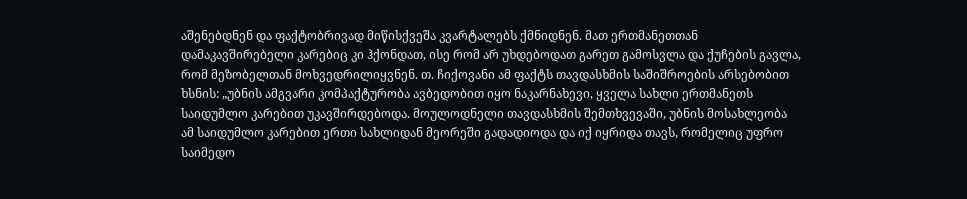აშენებდნენ და ფაქტობრივად მიწისქვეშა კვარტალებს ქმნიდნენ. მათ ერთმანეთთან დამაკავშირებელი კარებიც კი ჰქონდათ, ისე რომ არ უხდებოდათ გარეთ გამოსვლა და ქუჩების გავლა, რომ მეზობელთან მოხვედრილიყვნენ. თ. ჩიქოვანი ამ ფაქტს თავდასხმის საშიშროების არსებობით ხსნის: „უბნის ამგვარი კომპაქტურობა ავბედობით იყო ნაკარნახევი, ყველა სახლი ერთმანეთს საიდუმლო კარებით უკავშირდებოდა. მოულოდნელი თავდასხმის შემთხვევაში, უბნის მოსახლეობა ამ საიდუმლო კარებით ერთი სახლიდან მეორეში გადადიოდა და იქ იყრიდა თავს, რომელიც უფრო საიმედო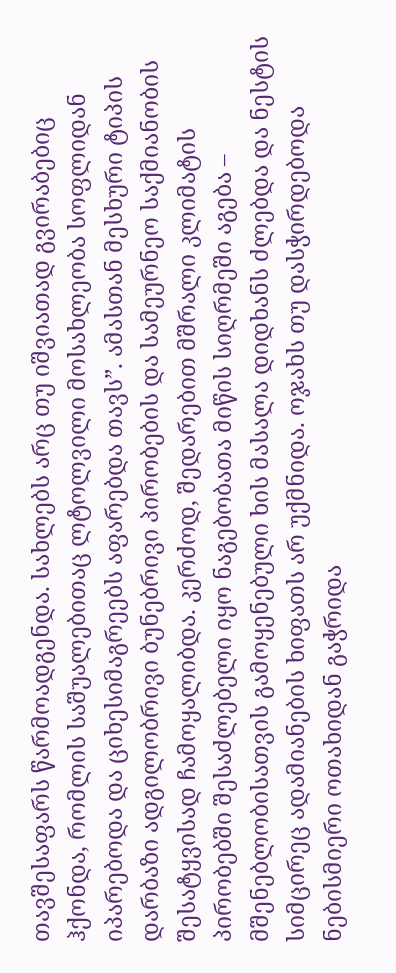თავშესაფარს წარმოადგენდა. სახლებს არც თუ იშვიათად გვირაბებიც ჰქონდა, რომლის საშუალებითაც ლტოლვილი მოსახლეობა სოფლიდან იპარებოდა და ციხესიმაგრეებს აფარებდა თავს”. ამასთან მესხური ტიპის დარბაზი ადგილობრივი ბუნებრივი პირობების და სამეურნეო საქმიანობის შესატყვისად ჩამოყალიბდა. კერძოდ, შედარებით მშრალი კლიმატის პირობებში შესაძლებელი იყო ნაგებობათა მიწის სიღრმეში აგება – მშენებლობისათვის გამოყენებული ხის მასალა დიდხანს ძლებდა და ნესტის სიმცირეც ადამიანების ხიფათს არ უქმნიდა. ოჯახს თუ დასჭირდებოდა ნებისმიერი ოთახიდან გაჭრიდა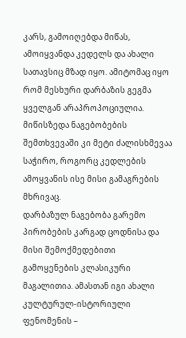კარს, გამოიღებდა მიწას, ამოიყვანდა კედელს და ახალი სათავსიც მზად იყო. ამიტომაც იყო რომ მესხური დარბაზის გეგმა ყველგან არაპროპოციულია. მიწისზედა ნაგებობების შემთხვევაში კი მეტი ძალისხმევაა საჭირო, როგორც კედლების ამოყვანის ისე მისი გამაგრების მხრივაც.
დარბაზულ ნაგებობა გარემო პირობების კარგად ცოდნისა და მისი შემოქმედებითი გამოყენების კლასიკური მაგალითია. ამასთან იგი ახალი კულტურულ-ისტორიული ფენომენის –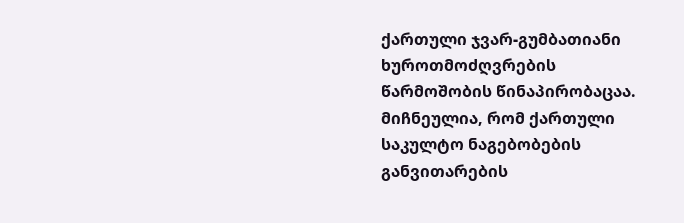ქართული ჯვარ-გუმბათიანი ხუროთმოძღვრების წარმოშობის წინაპირობაცაა. მიჩნეულია, რომ ქართული საკულტო ნაგებობების განვითარების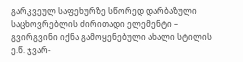გარკვეულ საფეხურზე სწორედ დარბაზული საცხოვრებლის ძირითადი ელემენტი – გვირგვინი იქნა გამოყენებული ახალი სტილის ე.წ. ჯვარ-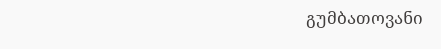გუმბათოვანი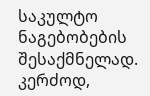საკულტო ნაგებობების შესაქმნელად. კერძოდ,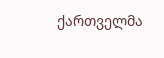ქართველმა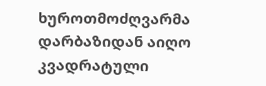ხუროთმოძღვარმა დარბაზიდან აიღო კვადრატული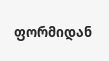ფორმიდან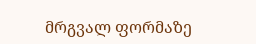მრგვალ ფორმაზე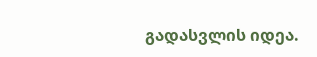გადასვლის იდეა.